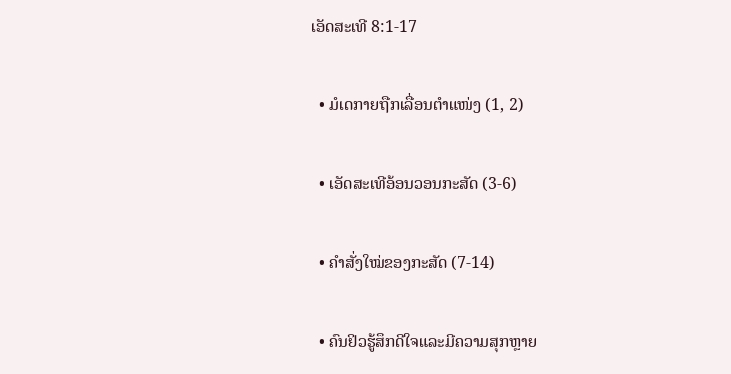ເອັດສະເທີ 8:1-17

  • ມໍເດກາຍຖືກເລື່ອນຕຳແໜ່ງ (1, 2)

  • ເອັດສະເທີອ້ອນວອນກະສັດ (3-6)

  • ຄຳສັ່ງໃໝ່ຂອງກະສັດ (7-14)

  • ຄົນຢິວຮູ້ສຶກດີໃຈແລະມີຄວາມສຸກຫຼາຍ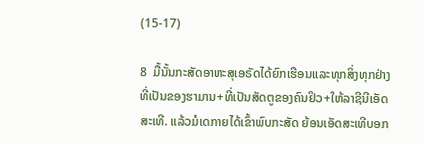(15-17)

8  ມື້ນັ້ນກະສັດອາຫະສຸເອຣັດໄດ້ຍົກເຮືອນແລະທຸກສິ່ງທຸກຢ່າງທີ່ເປັນຂອງຮາມານ+ທີ່ເປັນສັດຕູຂອງຄົນຢິວ+ໃຫ້ລາຊີນີເອັດສະເທີ. ແລ້ວມໍເດກາຍໄດ້ເຂົ້າພົບກະສັດ ຍ້ອນເອັດສະເທີບອກ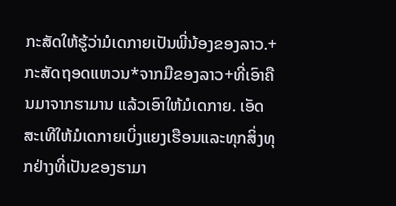ກະສັດໃຫ້ຮູ້ວ່າມໍເດກາຍເປັນພີ່ນ້ອງຂອງລາວ.+  ກະສັດຖອດແຫວນ*ຈາກມືຂອງລາວ+ທີ່ເອົາຄືນມາຈາກຮາມານ ແລ້ວເອົາໃຫ້ມໍເດກາຍ. ເອັດສະເທີໃຫ້ມໍເດກາຍເບິ່ງແຍງເຮືອນແລະທຸກສິ່ງທຸກຢ່າງທີ່ເປັນຂອງຮາມາ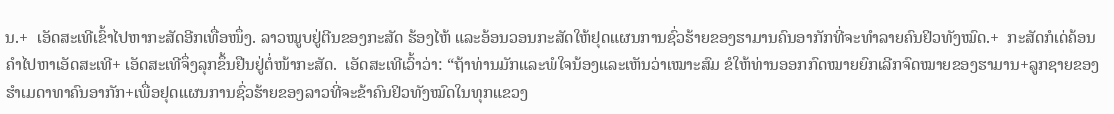ນ.+  ເອັດສະເທີເຂົ້າໄປຫາກະສັດອີກເທື່ອໜຶ່ງ. ລາວໝູບຢູ່ຕີນຂອງກະສັດ ຮ້ອງໄຫ້ ແລະອ້ອນວອນກະສັດໃຫ້ຢຸດແຜນການຊົ່ວຮ້າຍຂອງຮາມານຄົນອາກັກທີ່ຈະທຳລາຍຄົນຢິວທັງໝົດ.+  ກະສັດກໍເດ່ຄ້ອນຄຳໄປຫາເອັດສະເທີ+ ເອັດສະເທີຈຶ່ງລຸກຂຶ້ນຢືນຢູ່ຕໍ່ໜ້າກະສັດ.  ເອັດສະເທີເວົ້າວ່າ: “ຖ້າທ່ານມັກແລະພໍໃຈນ້ອງແລະເຫັນວ່າເໝາະສົມ ຂໍໃຫ້ທ່ານອອກກົດໝາຍຍົກເລີກຈົດໝາຍຂອງຮາມານ+ລູກຊາຍຂອງຮຳເມດາທາຄົນອາກັກ+ເພື່ອຢຸດແຜນການຊົ່ວຮ້າຍຂອງລາວທີ່ຈະຂ້າຄົນຢິວທັງໝົດໃນທຸກແຂວງ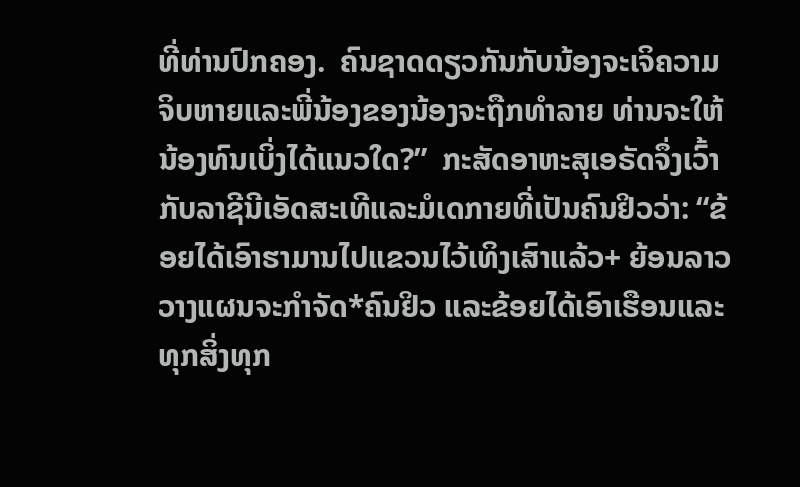ທີ່ທ່ານປົກຄອງ.  ຄົນຊາດດຽວກັນກັບນ້ອງຈະເຈິຄວາມຈິບຫາຍແລະພີ່ນ້ອງຂອງນ້ອງຈະຖືກທຳລາຍ ທ່ານຈະໃຫ້ນ້ອງທົນເບິ່ງໄດ້ແນວໃດ?”  ກະສັດອາຫະສຸເອຣັດຈຶ່ງເວົ້າກັບລາຊີນີເອັດສະເທີແລະມໍເດກາຍທີ່ເປັນຄົນຢິວວ່າ: “ຂ້ອຍໄດ້ເອົາຮາມານໄປແຂວນໄວ້ເທິງເສົາແລ້ວ+ ຍ້ອນລາວວາງແຜນຈະກຳຈັດ*ຄົນຢິວ ແລະຂ້ອຍໄດ້ເອົາເຮືອນແລະທຸກສິ່ງທຸກ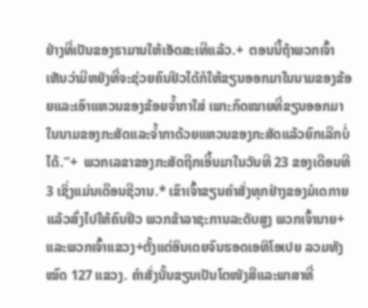ຢ່າງທີ່ເປັນຂອງຮາມານໃຫ້ເອັດສະເທີແລ້ວ.+  ຕອນນີ້ຖ້າພວກເຈົ້າເຫັນວ່າມີຫຍັງທີ່ຈະຊ່ວຍຄົນຢິວໄດ້ກໍໃຫ້ຂຽນອອກມາໃນນາມຂອງຂ້ອຍແລະເອົາແຫວນຂອງຂ້ອຍຈ້ຳກາໃສ່ ເພາະກົດໝາຍທີ່ຂຽນອອກມາໃນນາມຂອງກະສັດແລະຈ້ຳກາດ້ວຍແຫວນຂອງກະສັດແລ້ວຍົກເລີກບໍ່ໄດ້.”+  ພວກເລຂາຂອງກະສັດຖືກເອີ້ນມາໃນວັນທີ 23 ຂອງເດືອນທີ 3 ເຊິ່ງແມ່ນເດືອນຊີວານ.* ເຂົາເຈົ້າຂຽນຄຳສັ່ງທຸກຢ່າງຂອງມໍເດກາຍແລ້ວສົ່ງໄປໃຫ້ຄົນຢິວ ພວກຂ້າລາຊະການລະດັບສູງ ພວກເຈົ້ານາຍ+ ແລະພວກເຈົ້າແຂວງ+ຕັ້ງແຕ່ອິນເດຍຈົນຮອດເອທິໂອເປຍ ລວມທັງໝົດ 127 ແຂວງ. ຄຳສັ່ງນັ້ນຂຽນເປັນໂຕໜັງສືແລະພາສາທີ່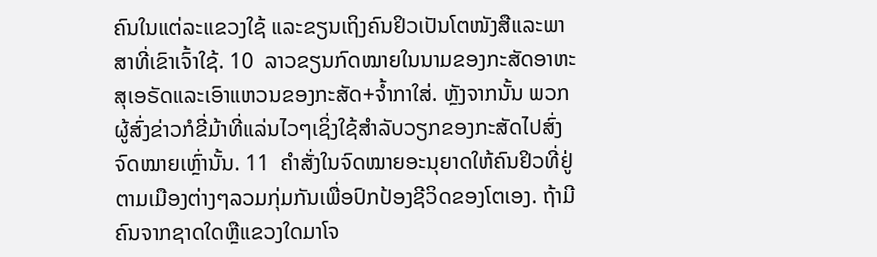ຄົນໃນແຕ່ລະແຂວງໃຊ້ ແລະຂຽນເຖິງຄົນຢິວເປັນໂຕໜັງສືແລະພາສາທີ່ເຂົາເຈົ້າໃຊ້. 10  ລາວຂຽນກົດໝາຍໃນນາມຂອງກະສັດອາຫະສຸເອຣັດແລະເອົາແຫວນຂອງກະສັດ+ຈ້ຳກາໃສ່. ຫຼັງຈາກນັ້ນ ພວກຜູ້ສົ່ງຂ່າວກໍຂີ່ມ້າທີ່ແລ່ນໄວໆເຊິ່ງໃຊ້ສຳລັບວຽກຂອງກະສັດໄປສົ່ງຈົດໝາຍເຫຼົ່ານັ້ນ. 11  ຄຳສັ່ງໃນຈົດໝາຍອະນຸຍາດໃຫ້ຄົນຢິວທີ່ຢູ່ຕາມເມືອງຕ່າງໆລວມກຸ່ມກັນເພື່ອປົກປ້ອງຊີວິດຂອງໂຕເອງ. ຖ້າມີຄົນຈາກຊາດໃດຫຼືແຂວງໃດມາໂຈ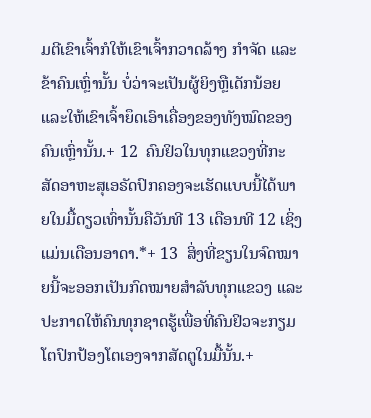ມຕີເຂົາເຈົ້າກໍໃຫ້ເຂົາເຈົ້າກວາດລ້າງ ກຳຈັດ ແລະຂ້າຄົນເຫຼົ່ານັ້ນ ບໍ່ວ່າຈະເປັນຜູ້ຍິງຫຼືເດັກນ້ອຍແລະໃຫ້ເຂົາເຈົ້າຍຶດເອົາເຄື່ອງຂອງທັງໝົດຂອງຄົນເຫຼົ່ານັ້ນ.+ 12  ຄົນຢິວໃນທຸກແຂວງທີ່ກະສັດອາຫະສຸເອຣັດປົກຄອງຈະເຮັດແບບນີ້ໄດ້ພາຍໃນມື້ດຽວເທົ່ານັ້ນຄືວັນທີ 13 ເດືອນທີ 12 ເຊິ່ງແມ່ນເດືອນອາດາ.*+ 13  ສິ່ງທີ່ຂຽນໃນຈົດໝາຍນີ້ຈະອອກເປັນກົດໝາຍສຳລັບທຸກແຂວງ ແລະປະກາດໃຫ້ຄົນທຸກຊາດຮູ້ເພື່ອທີ່ຄົນຢິວຈະກຽມໂຕປົກປ້ອງໂຕເອງຈາກສັດຕູໃນມື້ນັ້ນ.+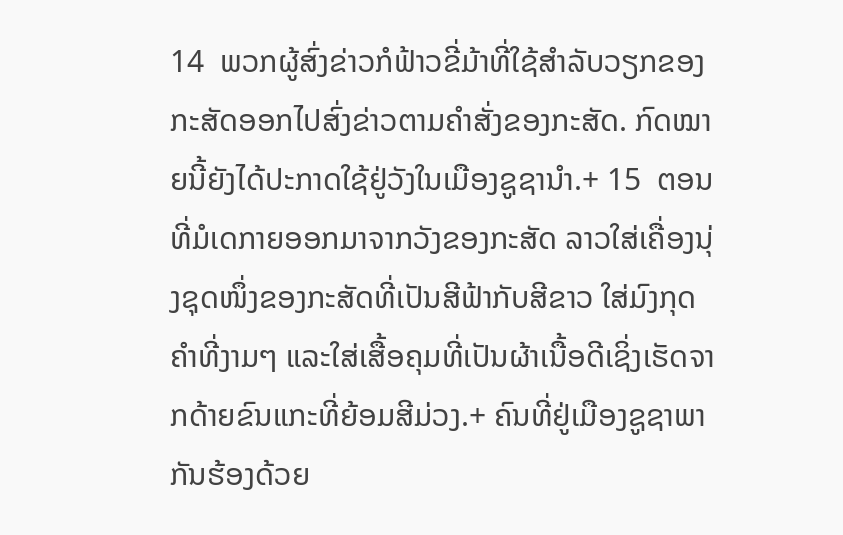14  ພວກຜູ້ສົ່ງຂ່າວກໍຟ້າວຂີ່ມ້າທີ່ໃຊ້ສຳລັບວຽກຂອງກະສັດອອກໄປສົ່ງຂ່າວຕາມຄຳສັ່ງຂອງກະສັດ. ກົດໝາຍນີ້ຍັງໄດ້ປະກາດໃຊ້ຢູ່ວັງໃນເມືອງຊູຊານຳ.+ 15  ຕອນທີ່ມໍເດກາຍອອກມາຈາກວັງຂອງກະສັດ ລາວໃສ່ເຄື່ອງນຸ່ງຊຸດໜຶ່ງຂອງກະສັດທີ່ເປັນສີຟ້າກັບສີຂາວ ໃສ່ມົງກຸດຄຳທີ່ງາມໆ ແລະໃສ່ເສື້ອຄຸມທີ່ເປັນຜ້າເນື້ອດີເຊິ່ງເຮັດຈາກດ້າຍຂົນແກະທີ່ຍ້ອມສີມ່ວງ.+ ຄົນທີ່ຢູ່ເມືອງຊູຊາພາກັນຮ້ອງດ້ວຍ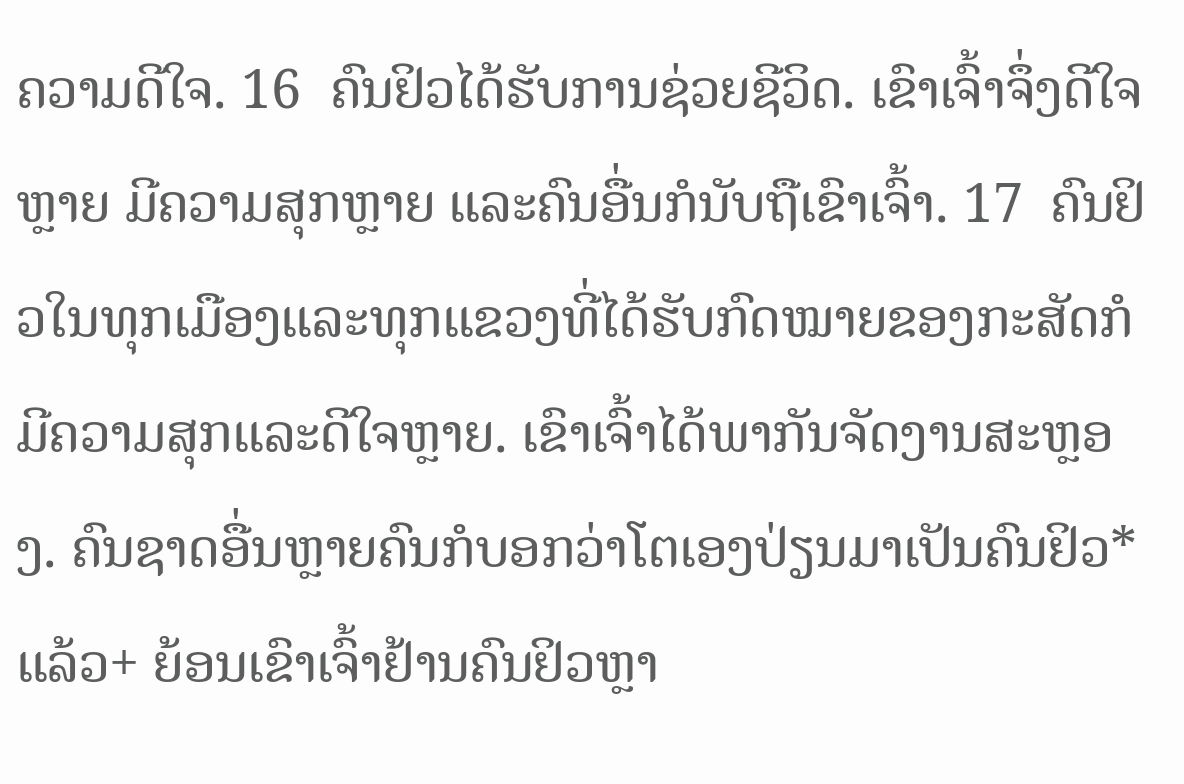ຄວາມດີໃຈ. 16  ຄົນຢິວໄດ້ຮັບການຊ່ວຍຊີວິດ. ເຂົາເຈົ້າຈຶ່ງດີໃຈຫຼາຍ ມີຄວາມສຸກຫຼາຍ ແລະຄົນອື່ນກໍນັບຖືເຂົາເຈົ້າ. 17  ຄົນຢິວໃນທຸກເມືອງແລະທຸກແຂວງທີ່ໄດ້ຮັບກົດໝາຍຂອງກະສັດກໍມີຄວາມສຸກແລະດີໃຈຫຼາຍ. ເຂົາເຈົ້າໄດ້ພາກັນຈັດງານສະຫຼອງ. ຄົນຊາດອື່ນຫຼາຍຄົນກໍບອກວ່າໂຕເອງປ່ຽນມາເປັນຄົນຢິວ*ແລ້ວ+ ຍ້ອນເຂົາເຈົ້າຢ້ານຄົນຢິວຫຼາ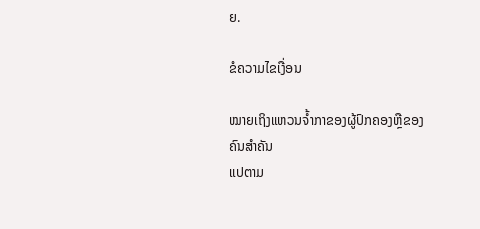ຍ.

ຂໍຄວາມໄຂເງື່ອນ

ໝາຍເຖິງແຫວນຈ້ຳກາຂອງຜູ້ປົກຄອງຫຼືຂອງຄົນສຳຄັນ
ແປຕາມ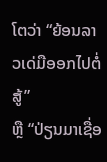ໂຕວ່າ “ຍ້ອນລາວເດ່ມືອອກໄປຕໍ່ສູ້”
ຫຼື “ປ່ຽນມາເຊື່ອ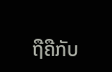ຖືຄືກັບ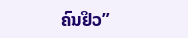ຄົນຢິວ”